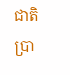ជាតិ
ប្រា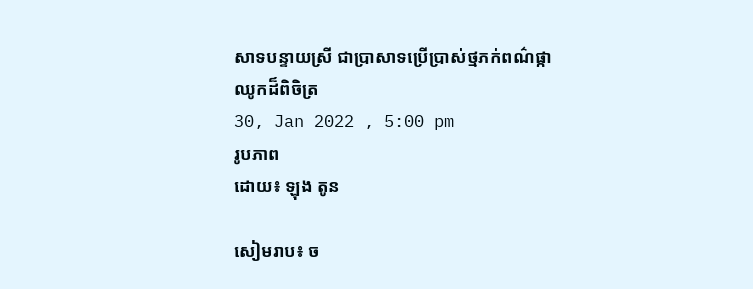សាទបន្ទាយស្រី ជាប្រាសាទប្រើប្រាស់ថ្មភក់ពណ៌ផ្កាឈូកដ៏ពិចិត្រ
30, Jan 2022 , 5:00 pm
រូបភាព
ដោយ៖ ឡុង តូន

សៀមរាប៖ ច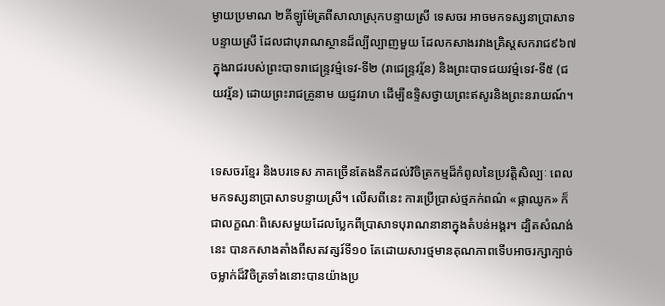ម្ងាយប្រមាណ ២គីឡូម៉ែត្រពីសាលាស្រុកបន្ទាយស្រី ទេសចរ អាចមកទស្សនាប្រាសាទបន្ទាយស្រី ដែលជាបុរាណស្ថានដ៏ល្បីល្បាញមួយ ដែលកសាងរវាងគ្រិស្តសករាជ៩៦៧ ក្នុងរាជរបស់ព្រះបាទរាជេន្ទ្រវម៌្មទេវ-ទី២ (រាជេន្រ្ទវរ្ម័ន) និងព្រះបាទជយវម្ម៌ទេវ-ទី៥ (ជយវរ្ម័ន) ដោយព្រះរាជគ្រូនាម យជ្ញវរាហ ដើម្បីឧទ្ទិសថ្វាយព្រះឥសូរនិងព្រះនរាយណ៍។


ទេសចរខ្មែរ និងបរទេស ភាគច្រើនតែងនឹកដល់វិចិត្រកម្មដ៏កំពូលនៃប្រវត្តិសិល្បៈ ពេលមកទស្សនាប្រាសាទបន្ទាយស្រី។ លើសពីនេះ ការប្រើប្រាស់ថ្មភក់ពណ៌ «ផ្កាឈូក» ក៏ជាលក្ខណៈពិសេសមួយដែលប្លែកពីប្រាសាទបុរាណនានាក្នុងតំបន់អង្គរ។ ដ្បិតសំណង់នេះ បានកសាងតាំងពីសតវត្សរ៍ទី១០ តែដោយសារថ្មមានគុណភាពទើបអាចរក្សាក្បាច់ចម្លាក់ដ៏វិចិត្រទាំងនោះបានយ៉ាងប្រ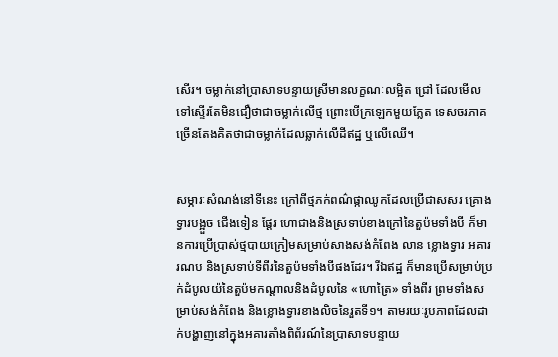សើរ។ ចម្លាក់នៅប្រាសាទបន្ទាយស្រីមានលក្ខណៈលម្អិត ជ្រៅ ដែលមើលទៅស្ទើរតែមិនជឿថាជាចម្លាក់លើថ្ម ព្រោះបើក្រឡេកមួយភ្លែត ទេសចរភាគច្រើនតែងគិតថាជាចម្លាក់ដែលឆ្លាក់លើដីឥដ្ឋ ឬលើឈើ។


សម្ភារៈសំណង់នៅទីនេះ ក្រៅពីថ្មភក់ពណ៌ផ្កាឈូកដែលប្រើជាសសរ គ្រោងទ្វារបង្អួច ជើងទៀន ផ្ដែរ ហោជាងនិងស្រទាប់ខាងក្រៅនៃតួប៉មទាំងបី ក៏មានការប្រើប្រាស់ថ្មបាយក្រៀមសម្រាប់សាងសង់កំពែង លាន ខ្លោងទ្វារ អគាររណប និងស្រទាប់ទីពីរនៃតួប៉មទាំងបីផងដែរ។ រីឯឥដ្ឋ ក៏មានប្រើសម្រាប់ប្រក់ដំបូលយ៉នៃតួប៉មកណ្ដាលនិងដំបូលនៃ «ហោត្រៃ» ទាំងពីរ ព្រមទាំងសម្រាប់សង់កំពែង និងខ្លោងទ្វារខាងលិចនៃរួតទី១។ តាមរយៈរូបភាពដែលដាក់បង្ហាញនៅក្នុងអគារតាំងពិព័រណ៍នៃប្រាសាទបន្ទាយ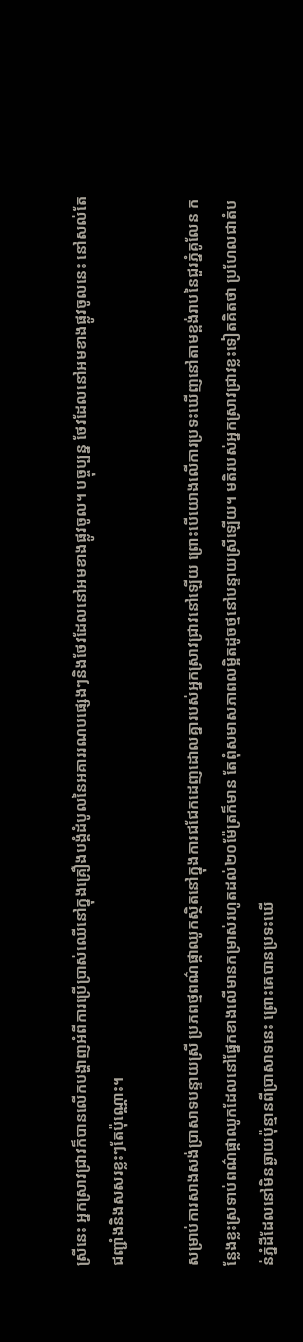ស្រីនេះ អ្នកស្រាវជ្រាវក៏បានលើកបង្ហាញអំពីការប្រើប្រាស់ឈើនៅក្នុងគ្រឿងបង្គំដំបូលនៃអគាររណបផ្សេងៗនិងថែវដែលនៅអមខាងផ្លូវចូល។ បច្ចុប្បន្ន ថែវដែលនៅអមខាងផ្លូវចូលនេះ នៅសល់តែជញ្ជាំងនិងសសរខ្លះៗតែប៉ុណ្ណោះ។

សម្រាប់ការសាងសង់ប្រាសាទបន្ទាយស្រី ប្រភពថ្មពណ៌ផ្កាឈូកស្ថិតនៅក្នុងការជជែកដេញដោលគ្នារបស់អ្នកស្រាវជ្រាវនៅឡើយ ព្រោះបើយោងលើការប្រទះឃើញនៅតាមខ្ពង់រាបនៃជួរភ្នំគូលែន កន្លែងខ្លះស្រទាប់ពណ៌ផ្កាឈូកដែលនៅផ្នែកខាងលើមានកម្រាស់រហូតដល់២០ម៉ែត្រក៏មាន តែពុំសមាសភាពលម្អិតដូចថ្មនៅបន្ទាយស្រីឡើយ។ មតិរបស់អ្នកស្រាវជ្រាវខ្លះទៀតគិតថា ប្រហែលជាតំបន់ភ្នំដីដែលនៅមិនឆ្ងាយប៉ុន្មានពីប្រាសាទនេះ ព្រោះគេបានប្រទះឃើ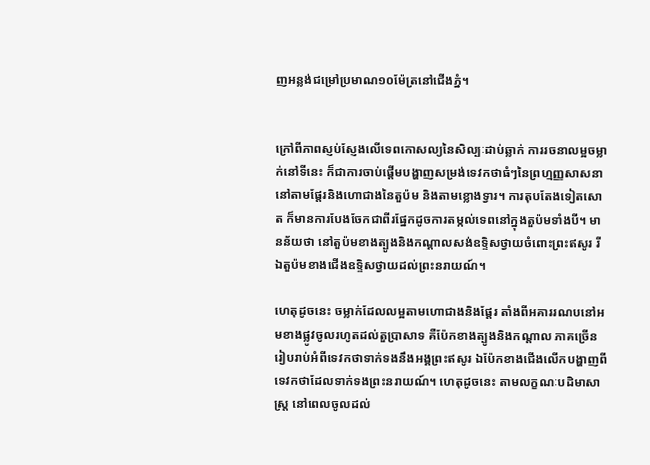ញអន្លង់ជម្រៅប្រមាណ១០ម៉ែត្រនៅជើងភ្នំ។


ក្រៅពីភាពស្ញប់ស្ញែងលើទេពកោសល្យនៃសិល្បៈដាប់ឆ្លាក់ ការរចនាលម្អចម្លាក់នៅទីនេះ ក៏ជាការចាប់ផ្ដើមបង្ហាញសម្រង់ទេវកថាធំៗនៃព្រហ្មញ្ញសាសនានៅតាមផ្ដែរនិងហោជាងនៃតួប៉ម និងតាមខ្លោងទ្វារ។ ការតុបតែងទៀតសោត ក៏មានការបែងចែកជាពីរផ្នែកដូចការតម្កល់ទេពនៅក្នុងតួប៉មទាំងបី។ មានន័យថា នៅតួប៉មខាងត្បូងនិងកណ្ដាលសង់ឧទ្ទិសថ្វាយចំពោះព្រះឥសូរ រីឯតួប៉មខាងជើងឧទ្ទិសថ្វាយដល់ព្រះនរាយណ៍។

ហេតុដូចនេះ ចម្លាក់ដែលលម្អតាមហោជាងនិងផ្ដែរ តាំងពីអគាររណបនៅអមខាងផ្លូវចូលរហូតដល់តួប្រាសាទ គឺប៉ែកខាងត្បូងនិងកណ្ដាល ភាគច្រើន រៀបរាប់អំពីទេវកថាទាក់ទងនឹងអង្គព្រះឥសូរ ឯប៉ែកខាងជើងលើកបង្ហាញពីទេវកថាដែលទាក់ទងព្រះនរាយណ៍។ ហេតុដូចនេះ តាមលក្ខណៈបដិមាសាស្ត្រ នៅពេលចូលដល់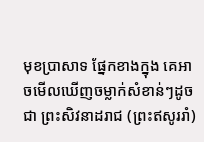មុខប្រាសាទ ផ្នែកខាងក្នុង គេអាចមើលឃើញចម្លាក់សំខាន់ៗដូចជា ព្រះសិវនាដរាជ (ព្រះឥសូររាំ)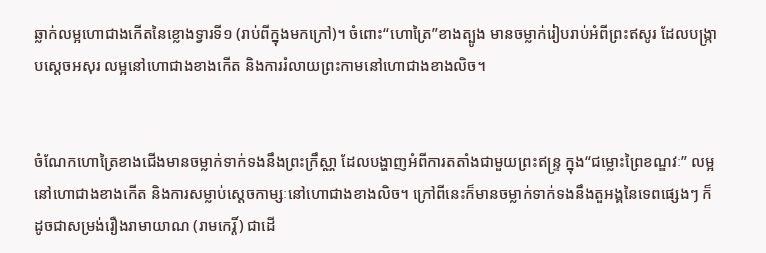ឆ្លាក់លម្អហោជាងកើតនៃខ្លោងទ្វារទី១ (រាប់ពីក្នុងមកក្រៅ)។ ចំពោះ“ហោត្រៃ”ខាងត្បូង មានចម្លាក់រៀបរាប់អំពីព្រះឥសូរ ដែលបង្ក្រាបស្ដេចអសុរ លម្អនៅហោជាងខាងកើត និងការរំលាយព្រះកាមនៅហោជាងខាងលិច។


ចំណែកហោត្រៃខាងជើងមានចម្លាក់ទាក់ទងនឹងព្រះក្រឹស្ណា ដែលបង្ហាញអំពីការតតាំងជាមួយព្រះឥន្ទ្រ ក្នុង“ជម្លោះព្រៃខណ្ឌវៈ” លម្អនៅហោជាងខាងកើត និងការសម្លាប់ស្ដេចកាម្សៈនៅហោជាងខាងលិច។ ក្រៅពីនេះក៏មានចម្លាក់ទាក់ទងនឹងតួអង្គនៃទេពផ្សេងៗ ក៏ដូចជាសម្រង់រឿងរាមាយាណ (រាមកេរ្តិ៍) ជាដើ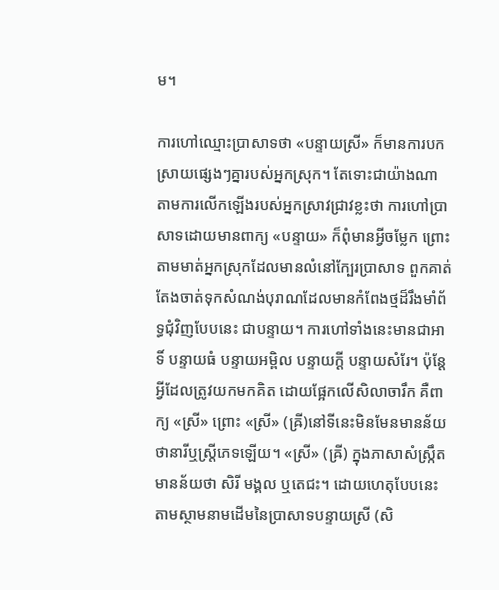ម។

ការហៅឈ្មោះប្រាសាទថា «បន្ទាយស្រី» ក៏មានការបកស្រាយផ្សេងៗគ្នារបស់អ្នកស្រុក។ តែទោះជាយ៉ាងណា តាមការលើកឡើងរបស់អ្នកស្រាវជ្រាវខ្លះថា ការហៅប្រាសាទដោយមានពាក្យ «បន្ទាយ» ក៏ពុំមានអ្វីចម្លែក ព្រោះតាមមាត់អ្នកស្រុកដែលមានលំនៅក្បែរប្រាសាទ ពួកគាត់តែងចាត់ទុកសំណង់បុរាណដែលមានកំពែងថ្មដ៏រឹងមាំព័ទ្ធជុំវិញបែបនេះ ជាបន្ទាយ។ ការហៅទាំងនេះមានជាអាទិ៍ បន្ទាយធំ បន្ទាយអម្ពិល បន្ទាយក្ដី បន្ទាយសំរែ។ ប៉ុន្តែ អ្វីដែលត្រូវយកមកគិត ដោយផ្អែកលើសិលាចារឹក គឺពាក្យ «ស្រី» ព្រោះ «ស្រី» (ឝ្រី)នៅទីនេះមិនមែនមានន័យថានារីឬស្ត្រីភេទឡើយ។ «ស្រី» (ឝ្រី) ក្នុងភាសាសំស្ក្រឹត មានន័យថា សិរី មង្គល ឬតេជះ។ ដោយហេតុបែបនេះ តាមស្ថាមនាមដើមនៃប្រាសាទបន្ទាយស្រី (សិ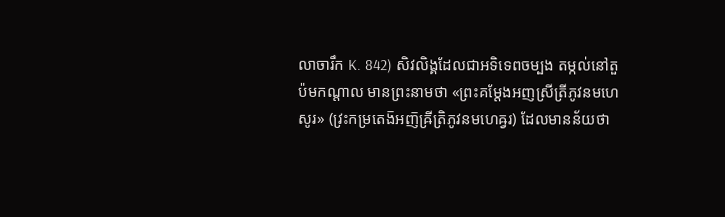លាចារឹក K. 842) សិវលិង្គដែលជាអទិទេពចម្បង តម្កល់នៅតួប៉មកណ្ដាល មានព្រះនាមថា «ព្រះគម្ដែងអញស្រីត្រីភូវនមហេសូរ» (វ្រះកម្រតេង៑អញ៑ឝ្រីត្រិភូវនមហេឝ្វរ) ដែលមានន័យថា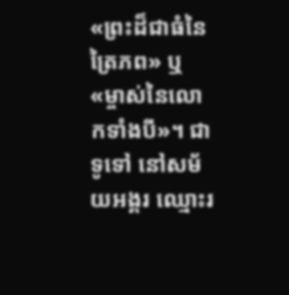«ព្រះដ៏ជាធំនៃត្រៃភព» ឬ «ម្ចាស់នៃលោកទាំងបី»។ ជាទូទៅ នៅសម័យអង្គរ ឈ្មោះរ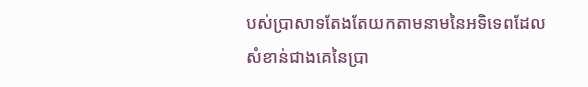បស់ប្រាសាទតែងតែយកតាមនាមនៃអទិទេពដែលសំខាន់ជាងគេនៃប្រា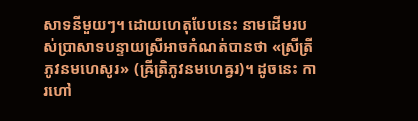សាទនីមួយៗ។ ដោយហេតុបែបនេះ នាមដើមរបស់ប្រាសាទបន្ទាយស្រីអាចកំណត់បានថា «ស្រីត្រីភូវនមហេសូរ» (ឝ្រីត្រិភូវនមហេឝ្វរ)។ ដូចនេះ ការហៅ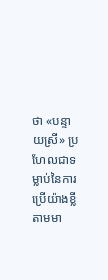ថា «បន្ទាយស្រី» ប្រហែលជាទម្លាប់នៃការប្រើយ៉ាងខ្លីតាមមា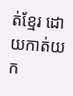ត់ខ្មែរ ដោយកាត់យក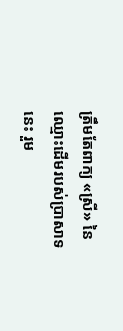ត្រឹមតែពាក្យ «ស្រី» នៃឈ្មោះដើមរបស់ប្រាសាទនេះ រួម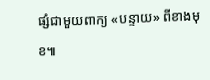ផ្សំជាមួយពាក្យ «បន្ទាយ» ពីខាងមុខ៕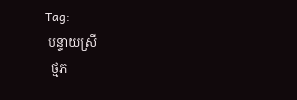Tag:
 បន្ទាយស្រី
  ថ្មភ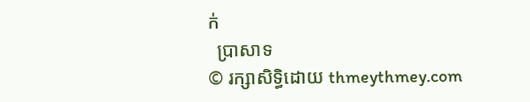ក់
  ប្រាសាទ
© រក្សាសិទ្ធិដោយ thmeythmey.com